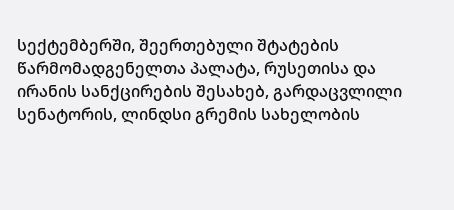სექტემბერში, შეერთებული შტატების წარმომადგენელთა პალატა, რუსეთისა და ირანის სანქცირების შესახებ, გარდაცვლილი სენატორის, ლინდსი გრემის სახელობის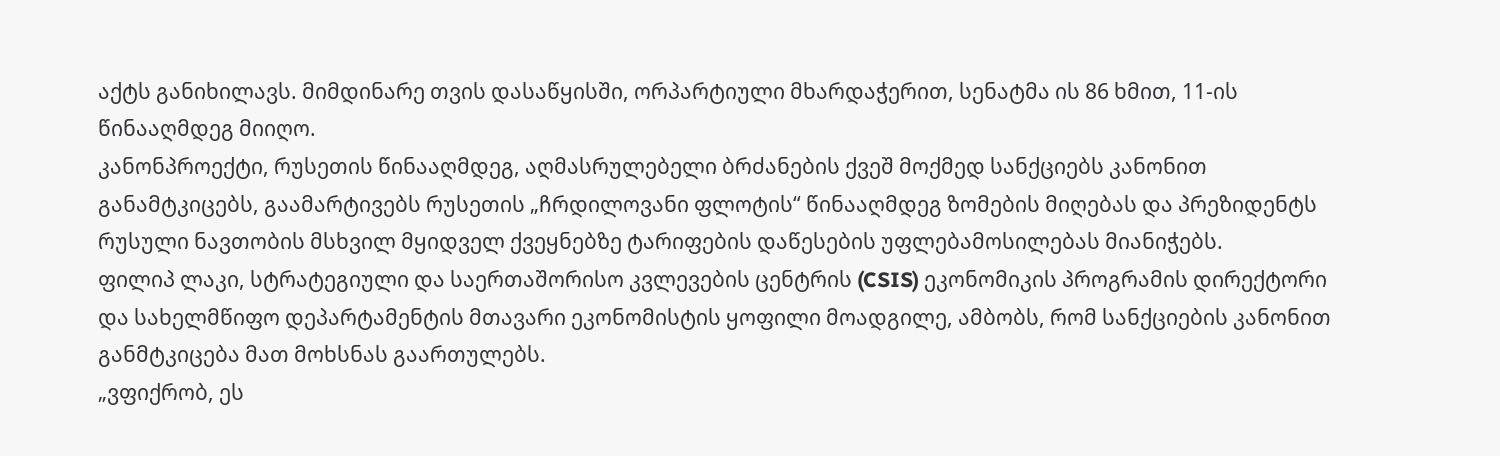აქტს განიხილავს. მიმდინარე თვის დასაწყისში, ორპარტიული მხარდაჭერით, სენატმა ის 86 ხმით, 11-ის წინააღმდეგ მიიღო.
კანონპროექტი, რუსეთის წინააღმდეგ, აღმასრულებელი ბრძანების ქვეშ მოქმედ სანქციებს კანონით განამტკიცებს, გაამარტივებს რუსეთის „ჩრდილოვანი ფლოტის“ წინააღმდეგ ზომების მიღებას და პრეზიდენტს რუსული ნავთობის მსხვილ მყიდველ ქვეყნებზე ტარიფების დაწესების უფლებამოსილებას მიანიჭებს.
ფილიპ ლაკი, სტრატეგიული და საერთაშორისო კვლევების ცენტრის (CSIS) ეკონომიკის პროგრამის დირექტორი და სახელმწიფო დეპარტამენტის მთავარი ეკონომისტის ყოფილი მოადგილე, ამბობს, რომ სანქციების კანონით განმტკიცება მათ მოხსნას გაართულებს.
„ვფიქრობ, ეს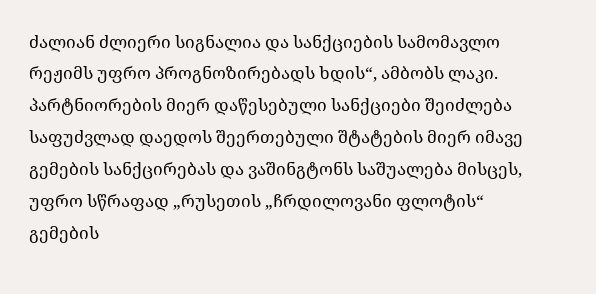ძალიან ძლიერი სიგნალია და სანქციების სამომავლო რეჟიმს უფრო პროგნოზირებადს ხდის“, ამბობს ლაკი.
პარტნიორების მიერ დაწესებული სანქციები შეიძლება საფუძვლად დაედოს შეერთებული შტატების მიერ იმავე გემების სანქცირებას და ვაშინგტონს საშუალება მისცეს, უფრო სწრაფად „რუსეთის „ჩრდილოვანი ფლოტის“ გემების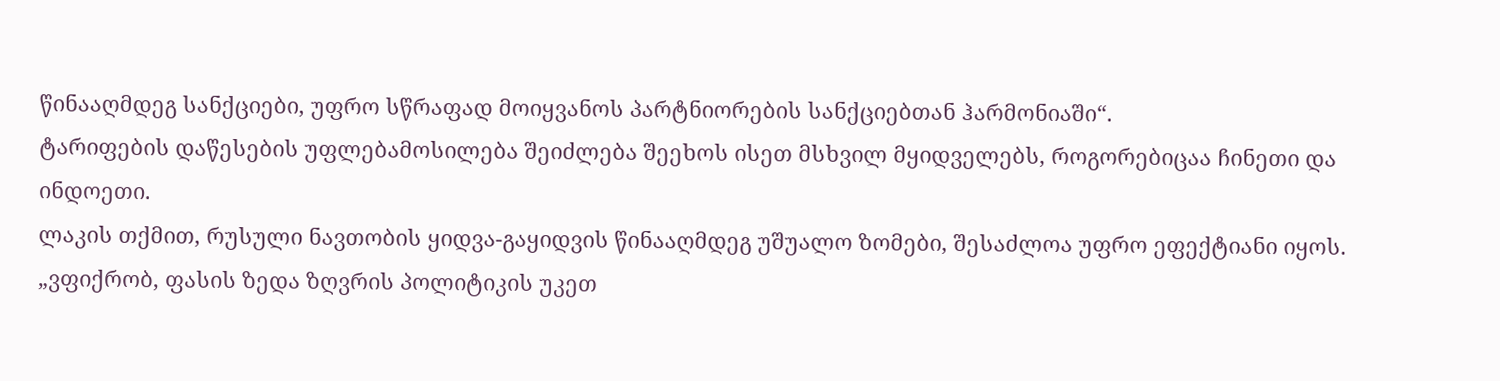წინააღმდეგ სანქციები, უფრო სწრაფად მოიყვანოს პარტნიორების სანქციებთან ჰარმონიაში“.
ტარიფების დაწესების უფლებამოსილება შეიძლება შეეხოს ისეთ მსხვილ მყიდველებს, როგორებიცაა ჩინეთი და ინდოეთი.
ლაკის თქმით, რუსული ნავთობის ყიდვა-გაყიდვის წინააღმდეგ უშუალო ზომები, შესაძლოა უფრო ეფექტიანი იყოს.
„ვფიქრობ, ფასის ზედა ზღვრის პოლიტიკის უკეთ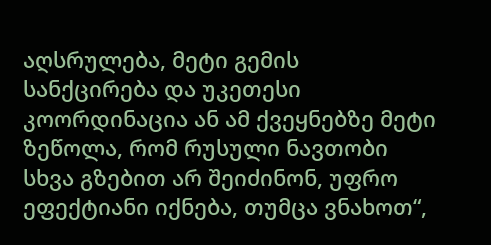აღსრულება, მეტი გემის სანქცირება და უკეთესი კოორდინაცია ან ამ ქვეყნებზე მეტი ზეწოლა, რომ რუსული ნავთობი სხვა გზებით არ შეიძინონ, უფრო ეფექტიანი იქნება, თუმცა ვნახოთ“,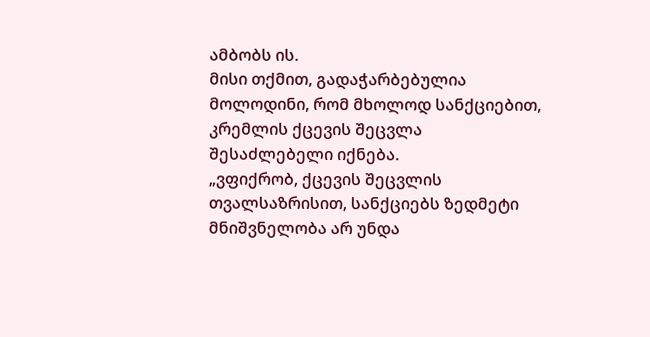ამბობს ის.
მისი თქმით, გადაჭარბებულია მოლოდინი, რომ მხოლოდ სანქციებით, კრემლის ქცევის შეცვლა შესაძლებელი იქნება.
„ვფიქრობ, ქცევის შეცვლის თვალსაზრისით, სანქციებს ზედმეტი მნიშვნელობა არ უნდა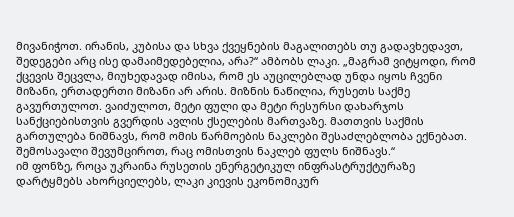მივანიჭოთ. ირანის, კუბისა და სხვა ქვეყნების მაგალითებს თუ გადავხედავთ, შედეგები არც ისე დამაიმედებელია, არა?“ ამბობს ლაკი. „მაგრამ ვიტყოდი, რომ ქცევის შეცვლა, მიუხედავად იმისა, რომ ეს აუცილებლად უნდა იყოს ჩვენი მიზანი, ერთადერთი მიზანი არ არის. მიზნის ნაწილია, რუსეთს საქმე გავურთულოთ. ვაიძულოთ, მეტი ფული და მეტი რესურსი დახარჯოს სანქციებისთვის გვერდის ავლის ქსელების მართვაზე. მათთვის საქმის გართულება ნიშნავს, რომ ომის წარმოების ნაკლები შესაძლებლობა ექნებათ. შემოსავალი შევუმციროთ, რაც ომისთვის ნაკლებ ფულს ნიშნავს.“
იმ ფონზე, როცა უკრაინა რუსეთის ენერგეტიკულ ინფრასტრუქტურაზე დარტყმებს ახორციელებს, ლაკი კიევის ეკონომიკურ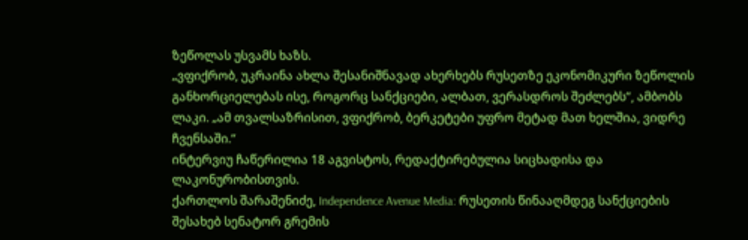ზეწოლას უსვამს ხაზს.
„ვფიქრობ, უკრაინა ახლა შესანიშნავად ახერხებს რუსეთზე ეკონომიკური ზეწოლის განხორციელებას ისე, როგორც სანქციები, ალბათ, ვერასდროს შეძლებს“, ამბობს ლაკი. „ამ თვალსაზრისით, ვფიქრობ, ბერკეტები უფრო მეტად მათ ხელშია, ვიდრე ჩვენსაში.“
ინტერვიუ ჩაწერილია 18 აგვისტოს, რედაქტირებულია სიცხადისა და ლაკონურობისთვის.
ქართლოს შარაშენიძე, Independence Avenue Media: რუსეთის წინააღმდეგ სანქციების შესახებ სენატორ გრემის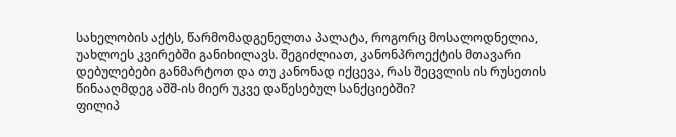სახელობის აქტს, წარმომადგენელთა პალატა, როგორც მოსალოდნელია, უახლოეს კვირებში განიხილავს. შეგიძლიათ, კანონპროექტის მთავარი დებულებები განმარტოთ და თუ კანონად იქცევა, რას შეცვლის ის რუსეთის წინააღმდეგ აშშ-ის მიერ უკვე დაწესებულ სანქციებში?
ფილიპ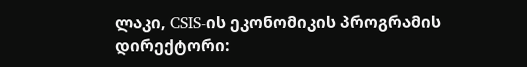ლაკი, CSIS-ის ეკონომიკის პროგრამის დირექტორი: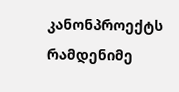კანონპროექტს რამდენიმე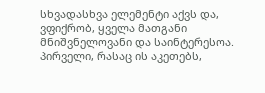სხვადასხვა ელემენტი აქვს და, ვფიქრობ, ყველა მათგანი მნიშვნელოვანი და საინტერესოა.
პირველი, რასაც ის აკეთებს,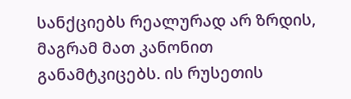სანქციებს რეალურად არ ზრდის, მაგრამ მათ კანონით განამტკიცებს. ის რუსეთის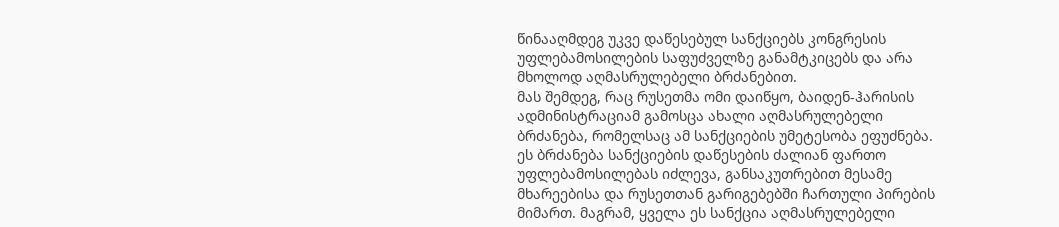წინააღმდეგ უკვე დაწესებულ სანქციებს კონგრესის უფლებამოსილების საფუძველზე განამტკიცებს და არა მხოლოდ აღმასრულებელი ბრძანებით.
მას შემდეგ, რაც რუსეთმა ომი დაიწყო, ბაიდენ-ჰარისის ადმინისტრაციამ გამოსცა ახალი აღმასრულებელი ბრძანება, რომელსაც ამ სანქციების უმეტესობა ეფუძნება. ეს ბრძანება სანქციების დაწესების ძალიან ფართო უფლებამოსილებას იძლევა, განსაკუთრებით მესამე მხარეებისა და რუსეთთან გარიგებებში ჩართული პირების მიმართ. მაგრამ, ყველა ეს სანქცია აღმასრულებელი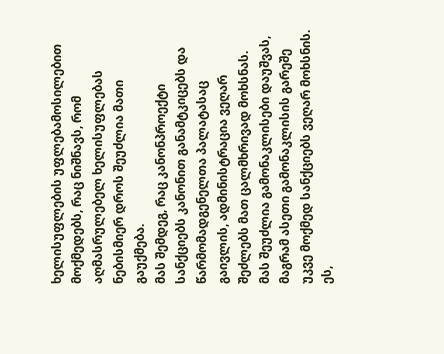ხელისუფლების უფლებამოსილებით მოქმედებს, რაც ნიშნავს, რომ აღმასრულებელ ხელისუფლებას ნებისმიერ დროს შეუძლია მათი გაუქმება.
მას შემდეგ, რაც კანონპროექტი სანქციებს კანონით განამტკიცებს და წარმომადგენელთა პალატასაც გაივლის, ადმინისტრაცია ვეღარ შეძლებს მათ ცალმხრივად მოხსნას. მას შეუძლია გამონაკლისები დაუშვას, მაგრამ ასეთი გამონაკლისის გარეშე უკვე მოქმედ სანქციებს ვეღარ მოხსნის. ეს,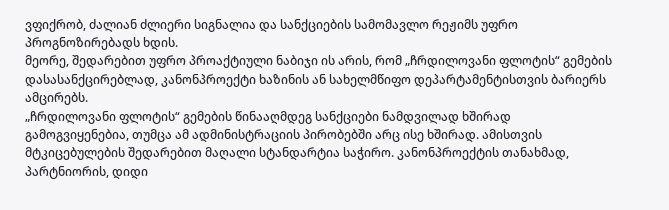ვფიქრობ, ძალიან ძლიერი სიგნალია და სანქციების სამომავლო რეჟიმს უფრო პროგნოზირებადს ხდის.
მეორე, შედარებით უფრო პროაქტიული ნაბიჯი ის არის, რომ „ჩრდილოვანი ფლოტის“ გემების დასასანქცირებლად, კანონპროექტი ხაზინის ან სახელმწიფო დეპარტამენტისთვის ბარიერს ამცირებს.
„ჩრდილოვანი ფლოტის“ გემების წინააღმდეგ სანქციები ნამდვილად ხშირად გამოგვიყენებია, თუმცა ამ ადმინისტრაციის პირობებში არც ისე ხშირად. ამისთვის მტკიცებულების შედარებით მაღალი სტანდარტია საჭირო. კანონპროექტის თანახმად, პარტნიორის, დიდი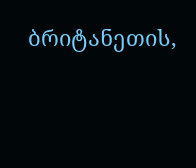ბრიტანეთის,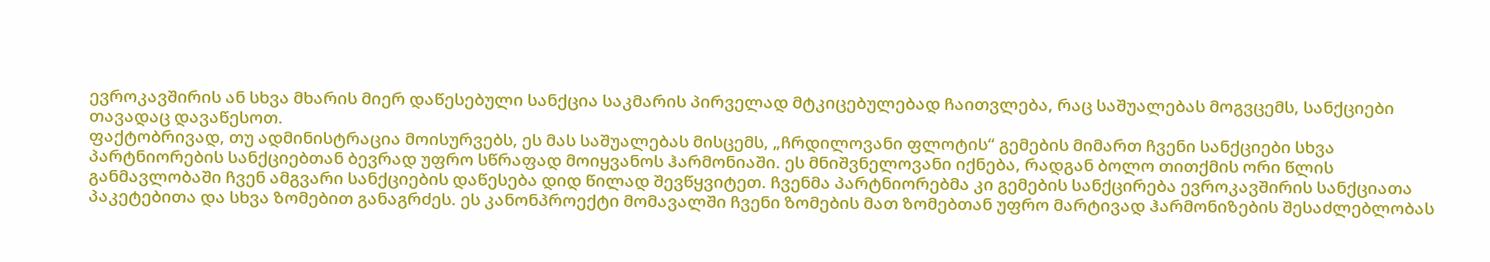ევროკავშირის ან სხვა მხარის მიერ დაწესებული სანქცია საკმარის პირველად მტკიცებულებად ჩაითვლება, რაც საშუალებას მოგვცემს, სანქციები თავადაც დავაწესოთ.
ფაქტობრივად, თუ ადმინისტრაცია მოისურვებს, ეს მას საშუალებას მისცემს, „ჩრდილოვანი ფლოტის“ გემების მიმართ ჩვენი სანქციები სხვა პარტნიორების სანქციებთან ბევრად უფრო სწრაფად მოიყვანოს ჰარმონიაში. ეს მნიშვნელოვანი იქნება, რადგან ბოლო თითქმის ორი წლის განმავლობაში ჩვენ ამგვარი სანქციების დაწესება დიდ წილად შევწყვიტეთ. ჩვენმა პარტნიორებმა კი გემების სანქცირება ევროკავშირის სანქციათა პაკეტებითა და სხვა ზომებით განაგრძეს. ეს კანონპროექტი მომავალში ჩვენი ზომების მათ ზომებთან უფრო მარტივად ჰარმონიზების შესაძლებლობას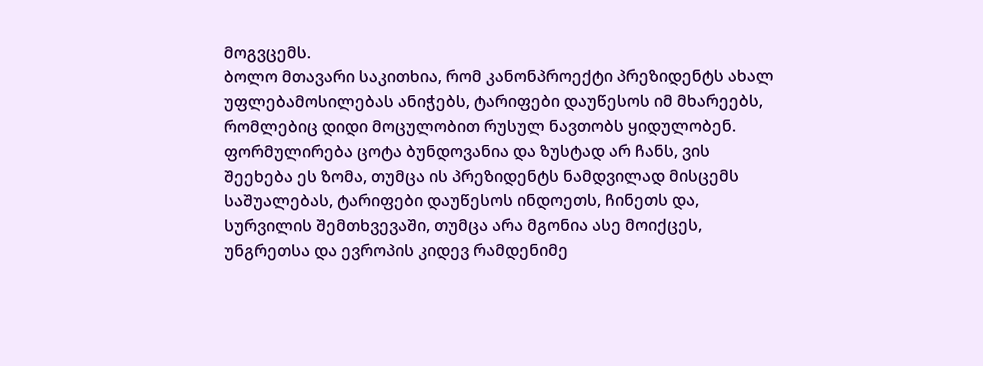მოგვცემს.
ბოლო მთავარი საკითხია, რომ კანონპროექტი პრეზიდენტს ახალ უფლებამოსილებას ანიჭებს, ტარიფები დაუწესოს იმ მხარეებს, რომლებიც დიდი მოცულობით რუსულ ნავთობს ყიდულობენ. ფორმულირება ცოტა ბუნდოვანია და ზუსტად არ ჩანს, ვის შეეხება ეს ზომა, თუმცა ის პრეზიდენტს ნამდვილად მისცემს საშუალებას, ტარიფები დაუწესოს ინდოეთს, ჩინეთს და, სურვილის შემთხვევაში, თუმცა არა მგონია ასე მოიქცეს, უნგრეთსა და ევროპის კიდევ რამდენიმე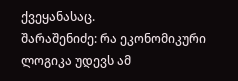ქვეყანასაც.
შარაშენიძე: რა ეკონომიკური ლოგიკა უდევს ამ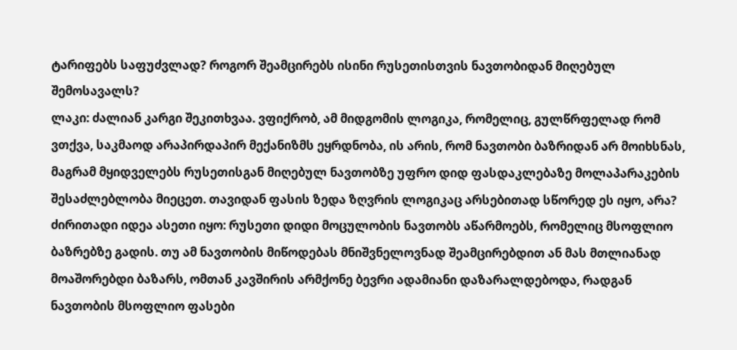ტარიფებს საფუძვლად? როგორ შეამცირებს ისინი რუსეთისთვის ნავთობიდან მიღებულ შემოსავალს?
ლაკი: ძალიან კარგი შეკითხვაა. ვფიქრობ, ამ მიდგომის ლოგიკა, რომელიც, გულწრფელად რომ ვთქვა, საკმაოდ არაპირდაპირ მექანიზმს ეყრდნობა, ის არის, რომ ნავთობი ბაზრიდან არ მოიხსნას, მაგრამ მყიდველებს რუსეთისგან მიღებულ ნავთობზე უფრო დიდ ფასდაკლებაზე მოლაპარაკების შესაძლებლობა მიეცეთ. თავიდან ფასის ზედა ზღვრის ლოგიკაც არსებითად სწორედ ეს იყო, არა?
ძირითადი იდეა ასეთი იყო: რუსეთი დიდი მოცულობის ნავთობს აწარმოებს, რომელიც მსოფლიო ბაზრებზე გადის. თუ ამ ნავთობის მიწოდებას მნიშვნელოვნად შეამცირებდით ან მას მთლიანად მოაშორებდი ბაზარს, ომთან კავშირის არმქონე ბევრი ადამიანი დაზარალდებოდა, რადგან ნავთობის მსოფლიო ფასები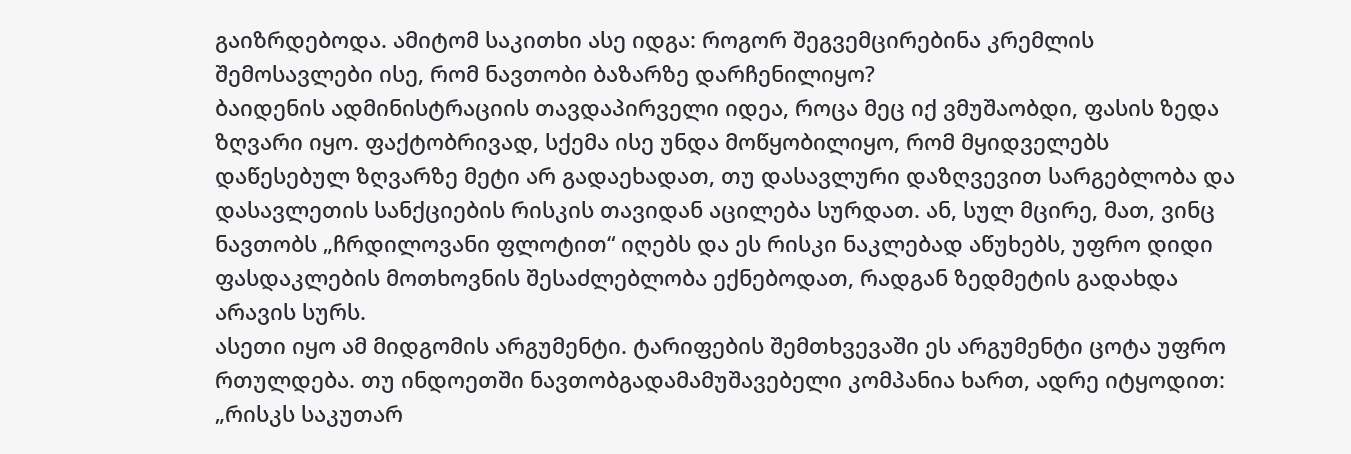გაიზრდებოდა. ამიტომ საკითხი ასე იდგა: როგორ შეგვემცირებინა კრემლის შემოსავლები ისე, რომ ნავთობი ბაზარზე დარჩენილიყო?
ბაიდენის ადმინისტრაციის თავდაპირველი იდეა, როცა მეც იქ ვმუშაობდი, ფასის ზედა ზღვარი იყო. ფაქტობრივად, სქემა ისე უნდა მოწყობილიყო, რომ მყიდველებს დაწესებულ ზღვარზე მეტი არ გადაეხადათ, თუ დასავლური დაზღვევით სარგებლობა და დასავლეთის სანქციების რისკის თავიდან აცილება სურდათ. ან, სულ მცირე, მათ, ვინც ნავთობს „ჩრდილოვანი ფლოტით“ იღებს და ეს რისკი ნაკლებად აწუხებს, უფრო დიდი ფასდაკლების მოთხოვნის შესაძლებლობა ექნებოდათ, რადგან ზედმეტის გადახდა არავის სურს.
ასეთი იყო ამ მიდგომის არგუმენტი. ტარიფების შემთხვევაში ეს არგუმენტი ცოტა უფრო რთულდება. თუ ინდოეთში ნავთობგადამამუშავებელი კომპანია ხართ, ადრე იტყოდით: „რისკს საკუთარ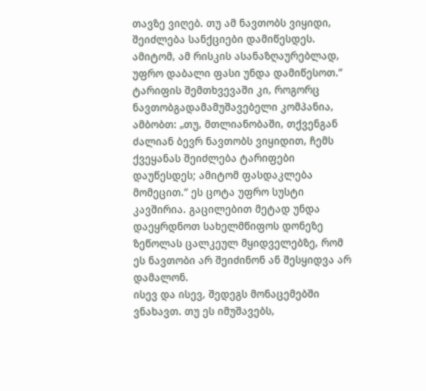თავზე ვიღებ. თუ ამ ნავთობს ვიყიდი, შეიძლება სანქციები დამიწესდეს. ამიტომ, ამ რისკის ასანაზღაურებლად, უფრო დაბალი ფასი უნდა დამიწესოთ.“
ტარიფის შემთხვევაში კი, როგორც ნავთობგადამამუშავებელი კომპანია, ამბობთ: „თუ, მთლიანობაში, თქვენგან ძალიან ბევრ ნავთობს ვიყიდით, ჩემს ქვეყანას შეიძლება ტარიფები დაუწესდეს; ამიტომ ფასდაკლება მომეცით.“ ეს ცოტა უფრო სუსტი კავშირია. გაცილებით მეტად უნდა დაეყრდნოთ სახელმწიფოს დონეზე ზეწოლას ცალკეულ მყიდველებზე, რომ ეს ნავთობი არ შეიძინონ ან შესყიდვა არ დამალონ.
ისევ და ისევ, შედეგს მონაცემებში ვნახავთ. თუ ეს იმუშავებს,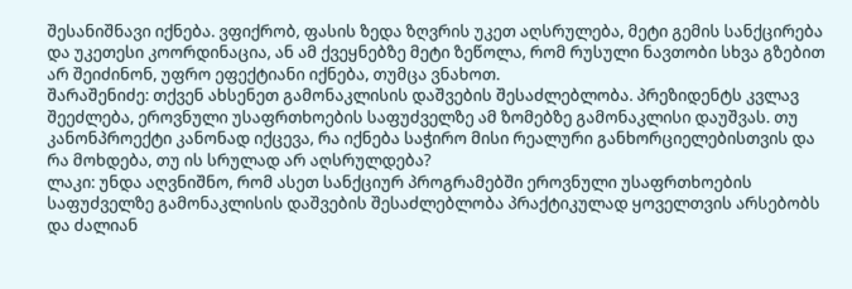შესანიშნავი იქნება. ვფიქრობ, ფასის ზედა ზღვრის უკეთ აღსრულება, მეტი გემის სანქცირება და უკეთესი კოორდინაცია, ან ამ ქვეყნებზე მეტი ზეწოლა, რომ რუსული ნავთობი სხვა გზებით არ შეიძინონ, უფრო ეფექტიანი იქნება, თუმცა ვნახოთ.
შარაშენიძე: თქვენ ახსენეთ გამონაკლისის დაშვების შესაძლებლობა. პრეზიდენტს კვლავ შეეძლება, ეროვნული უსაფრთხოების საფუძველზე ამ ზომებზე გამონაკლისი დაუშვას. თუ კანონპროექტი კანონად იქცევა, რა იქნება საჭირო მისი რეალური განხორციელებისთვის და რა მოხდება, თუ ის სრულად არ აღსრულდება?
ლაკი: უნდა აღვნიშნო, რომ ასეთ სანქციურ პროგრამებში ეროვნული უსაფრთხოების საფუძველზე გამონაკლისის დაშვების შესაძლებლობა პრაქტიკულად ყოველთვის არსებობს და ძალიან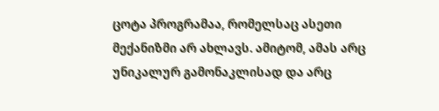ცოტა პროგრამაა, რომელსაც ასეთი მექანიზმი არ ახლავს. ამიტომ, ამას არც უნიკალურ გამონაკლისად და არც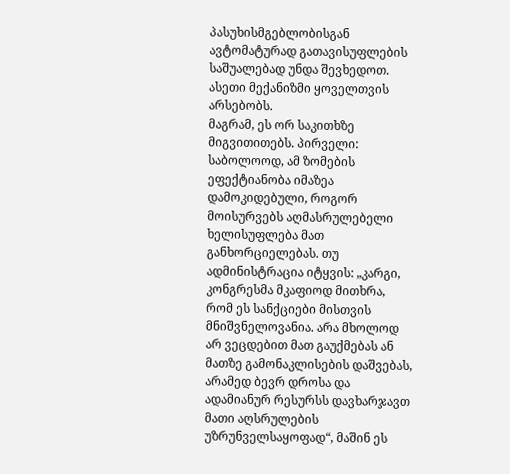პასუხისმგებლობისგან ავტომატურად გათავისუფლების საშუალებად უნდა შევხედოთ. ასეთი მექანიზმი ყოველთვის არსებობს.
მაგრამ, ეს ორ საკითხზე მიგვითითებს. პირველი: საბოლოოდ, ამ ზომების ეფექტიანობა იმაზეა დამოკიდებული, როგორ მოისურვებს აღმასრულებელი ხელისუფლება მათ განხორციელებას. თუ ადმინისტრაცია იტყვის: „კარგი, კონგრესმა მკაფიოდ მითხრა, რომ ეს სანქციები მისთვის მნიშვნელოვანია. არა მხოლოდ არ ვეცდებით მათ გაუქმებას ან მათზე გამონაკლისების დაშვებას, არამედ ბევრ დროსა და ადამიანურ რესურსს დავხარჯავთ მათი აღსრულების უზრუნველსაყოფად“, მაშინ ეს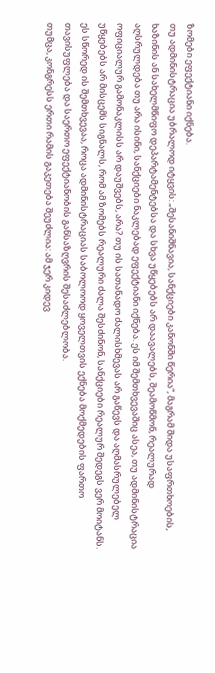ზომები ეფექტიანი იქნება.
თუ ადმინისტრაცია უბრალოდ იტყვის: „შესანიშნავია, სანქციები კანონში წერია“, მაგრამ შიდა უსაფრთხოების, ხაზინის ან სახელმწიფო დეპარტამენტებსა და სხვა უწყებებს არ დაავალებს, შეამოწმონ, რეალურად აღსრულდება თუ არა ისინი, სანქციები ნაკლებად ეფექტიანი იქნება. ეს იმ შემთხვევაშიც ასეა, თუ ადმინისტრაცია ოფიციალურ გამონაკლისს არ დაუშვებს, არა? თუ ის სათანადო ძალისხმევას არ გაწევს და აღმასრულებელ უწყებებს არ მისცემს სიგნალს, რომ ამ ზომებს რეალური ძალა შესძინონ, სანქციები რეალურ შედეგს ვერ მოიტანს.
ეს სწორედ ის შემთხვევაა, როცა ადმინისტრაციას საბოლოოდ ყოველთვის ექნება მოქმედების ფართო თავისუფლება და საერთო ეფექტიანობის განსაზღვრის შესაძლებლობა.
თუმცა, კონგრესს ერთი რამის გაკეთება შეუძლია: ამ ჯერ კიდევ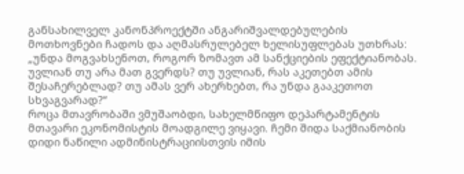განსახილველ კანონპროექტში ანგარიშვალდებულების მოთხოვნები ჩადოს და აღმასრულებელ ხელისუფლებას უთხრას: „უნდა მოგვახსენოთ, როგორ ზომავთ ამ სანქციების ეფექტიანობას. უვლიან თუ არა მათ გვერდს? თუ უვლიან, რას აკეთებთ ამის შესაჩერებლად? თუ ამას ვერ ახერხებთ, რა უნდა გააკეთოთ სხვაგვარად?“
როცა მთავრობაში ვმუშაობდი, სახელმწიფო დეპარტამენტის მთავარი ეკონომისტის მოადგილე ვიყავი. ჩემი შიდა საქმიანობის დიდი ნაწილი ადმინისტრაციისთვის იმის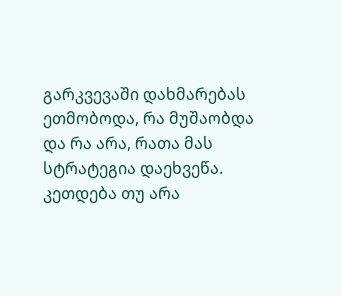გარკვევაში დახმარებას ეთმობოდა, რა მუშაობდა და რა არა, რათა მას სტრატეგია დაეხვეწა. კეთდება თუ არა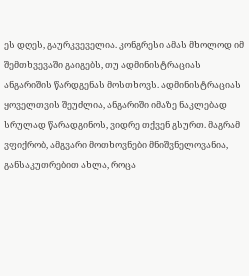ეს დღეს, გაურკვეველია. კონგრესი ამას მხოლოდ იმ შემთხვევაში გაიგებს, თუ ადმინისტრაციას ანგარიშის წარდგენას მოსთხოვს. ადმინისტრაციას ყოველთვის შეუძლია, ანგარიში იმაზე ნაკლებად სრულად წარადგინოს, ვიდრე თქვენ გსურთ. მაგრამ ვფიქრობ, ამგვარი მოთხოვნები მნიშვნელოვანია, განსაკუთრებით ახლა, როცა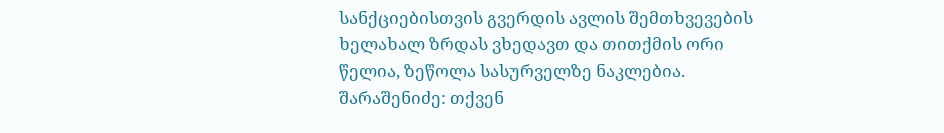სანქციებისთვის გვერდის ავლის შემთხვევების ხელახალ ზრდას ვხედავთ და თითქმის ორი წელია, ზეწოლა სასურველზე ნაკლებია.
შარაშენიძე: თქვენ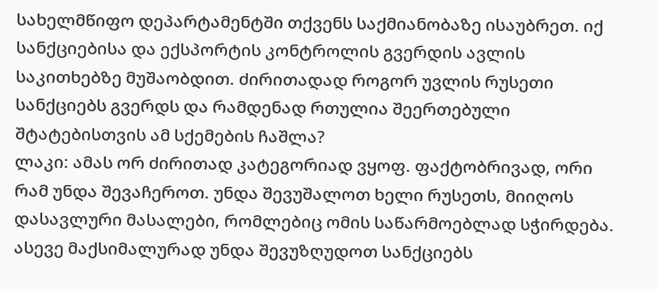სახელმწიფო დეპარტამენტში თქვენს საქმიანობაზე ისაუბრეთ. იქ სანქციებისა და ექსპორტის კონტროლის გვერდის ავლის საკითხებზე მუშაობდით. ძირითადად როგორ უვლის რუსეთი სანქციებს გვერდს და რამდენად რთულია შეერთებული შტატებისთვის ამ სქემების ჩაშლა?
ლაკი: ამას ორ ძირითად კატეგორიად ვყოფ. ფაქტობრივად, ორი რამ უნდა შევაჩეროთ. უნდა შევუშალოთ ხელი რუსეთს, მიიღოს დასავლური მასალები, რომლებიც ომის საწარმოებლად სჭირდება. ასევე მაქსიმალურად უნდა შევუზღუდოთ სანქციებს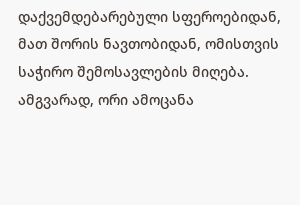დაქვემდებარებული სფეროებიდან, მათ შორის ნავთობიდან, ომისთვის საჭირო შემოსავლების მიღება. ამგვარად, ორი ამოცანა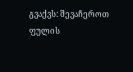გვაქვს: შევაჩეროთ ფულის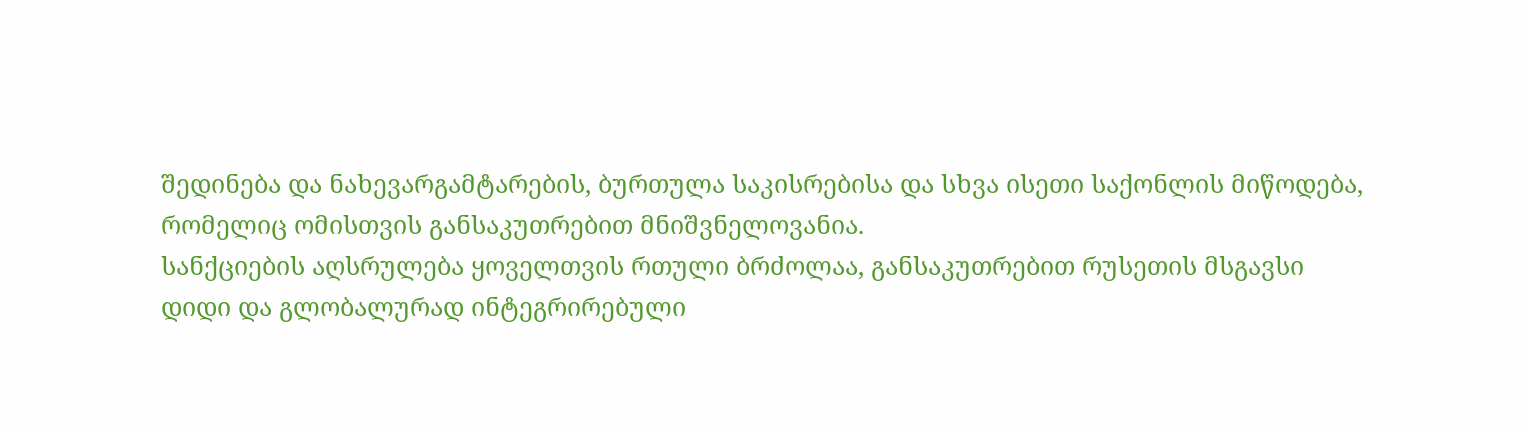შედინება და ნახევარგამტარების, ბურთულა საკისრებისა და სხვა ისეთი საქონლის მიწოდება, რომელიც ომისთვის განსაკუთრებით მნიშვნელოვანია.
სანქციების აღსრულება ყოველთვის რთული ბრძოლაა, განსაკუთრებით რუსეთის მსგავსი დიდი და გლობალურად ინტეგრირებული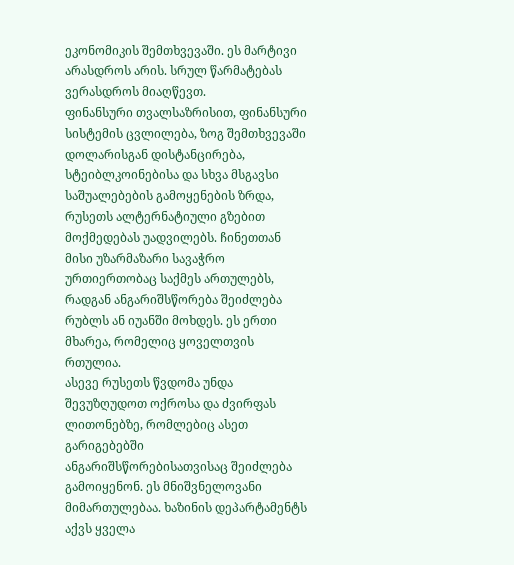ეკონომიკის შემთხვევაში. ეს მარტივი არასდროს არის. სრულ წარმატებას ვერასდროს მიაღწევთ.
ფინანსური თვალსაზრისით, ფინანსური სისტემის ცვლილება, ზოგ შემთხვევაში დოლარისგან დისტანცირება, სტეიბლკოინებისა და სხვა მსგავსი საშუალებების გამოყენების ზრდა, რუსეთს ალტერნატიული გზებით მოქმედებას უადვილებს. ჩინეთთან მისი უზარმაზარი სავაჭრო ურთიერთობაც საქმეს ართულებს, რადგან ანგარიშსწორება შეიძლება რუბლს ან იუანში მოხდეს. ეს ერთი მხარეა, რომელიც ყოველთვის რთულია.
ასევე რუსეთს წვდომა უნდა შევუზღუდოთ ოქროსა და ძვირფას ლითონებზე, რომლებიც ასეთ გარიგებებში ანგარიშსწორებისათვისაც შეიძლება გამოიყენონ. ეს მნიშვნელოვანი მიმართულებაა. ხაზინის დეპარტამენტს აქვს ყველა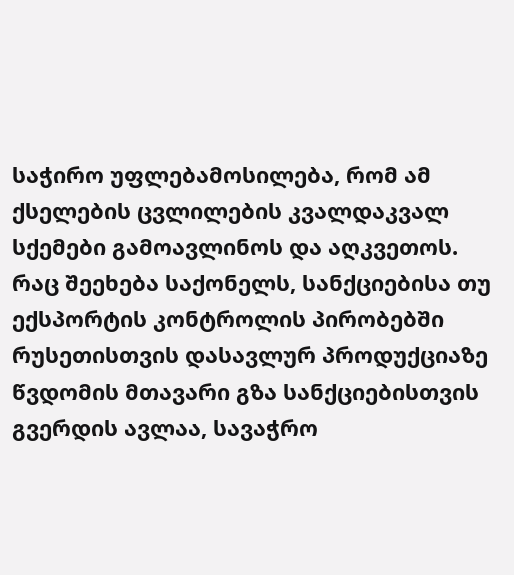საჭირო უფლებამოსილება, რომ ამ ქსელების ცვლილების კვალდაკვალ სქემები გამოავლინოს და აღკვეთოს.
რაც შეეხება საქონელს, სანქციებისა თუ ექსპორტის კონტროლის პირობებში რუსეთისთვის დასავლურ პროდუქციაზე წვდომის მთავარი გზა სანქციებისთვის გვერდის ავლაა, სავაჭრო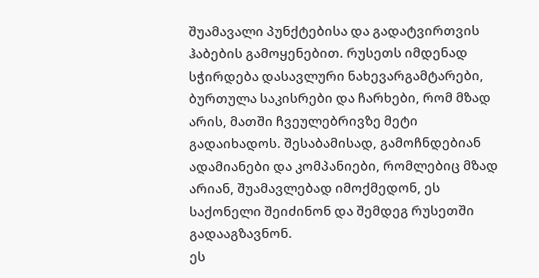შუამავალი პუნქტებისა და გადატვირთვის ჰაბების გამოყენებით. რუსეთს იმდენად სჭირდება დასავლური ნახევარგამტარები, ბურთულა საკისრები და ჩარხები, რომ მზად არის, მათში ჩვეულებრივზე მეტი გადაიხადოს. შესაბამისად, გამოჩნდებიან ადამიანები და კომპანიები, რომლებიც მზად არიან, შუამავლებად იმოქმედონ, ეს საქონელი შეიძინონ და შემდეგ რუსეთში გადააგზავნონ.
ეს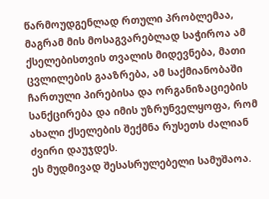წარმოუდგენლად რთული პრობლემაა, მაგრამ მის მოსაგვარებლად საჭიროა ამ ქსელებისთვის თვალის მიდევნება, მათი ცვლილების გააზრება, ამ საქმიანობაში ჩართული პირებისა და ორგანიზაციების სანქცირება და იმის უზრუნველყოფა, რომ ახალი ქსელების შექმნა რუსეთს ძალიან ძვირი დაუჯდეს.
ეს მუდმივად შესასრულებელი სამუშაოა.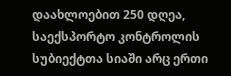დაახლოებით 250 დღეა, საექსპორტო კონტროლის სუბიექტთა სიაში არც ერთი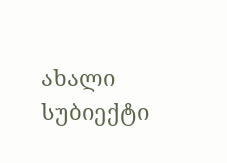ახალი სუბიექტი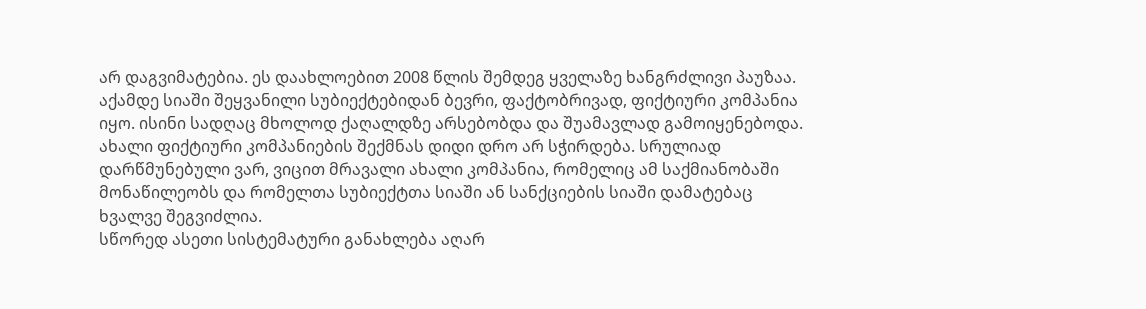არ დაგვიმატებია. ეს დაახლოებით 2008 წლის შემდეგ ყველაზე ხანგრძლივი პაუზაა. აქამდე სიაში შეყვანილი სუბიექტებიდან ბევრი, ფაქტობრივად, ფიქტიური კომპანია იყო. ისინი სადღაც მხოლოდ ქაღალდზე არსებობდა და შუამავლად გამოიყენებოდა.
ახალი ფიქტიური კომპანიების შექმნას დიდი დრო არ სჭირდება. სრულიად დარწმუნებული ვარ, ვიცით მრავალი ახალი კომპანია, რომელიც ამ საქმიანობაში მონაწილეობს და რომელთა სუბიექტთა სიაში ან სანქციების სიაში დამატებაც ხვალვე შეგვიძლია.
სწორედ ასეთი სისტემატური განახლება აღარ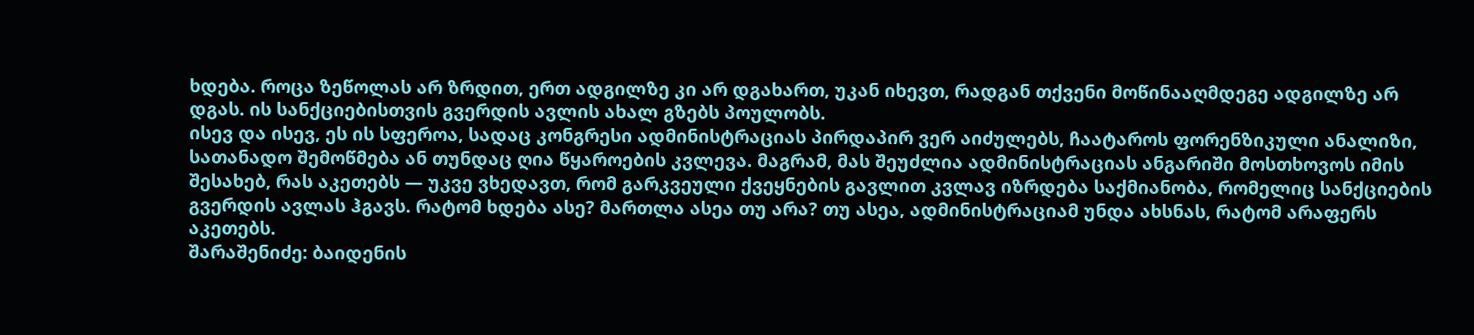ხდება. როცა ზეწოლას არ ზრდით, ერთ ადგილზე კი არ დგახართ, უკან იხევთ, რადგან თქვენი მოწინააღმდეგე ადგილზე არ დგას. ის სანქციებისთვის გვერდის ავლის ახალ გზებს პოულობს.
ისევ და ისევ, ეს ის სფეროა, სადაც კონგრესი ადმინისტრაციას პირდაპირ ვერ აიძულებს, ჩაატაროს ფორენზიკული ანალიზი, სათანადო შემოწმება ან თუნდაც ღია წყაროების კვლევა. მაგრამ, მას შეუძლია ადმინისტრაციას ანგარიში მოსთხოვოს იმის შესახებ, რას აკეთებს — უკვე ვხედავთ, რომ გარკვეული ქვეყნების გავლით კვლავ იზრდება საქმიანობა, რომელიც სანქციების გვერდის ავლას ჰგავს. რატომ ხდება ასე? მართლა ასეა თუ არა? თუ ასეა, ადმინისტრაციამ უნდა ახსნას, რატომ არაფერს აკეთებს.
შარაშენიძე: ბაიდენის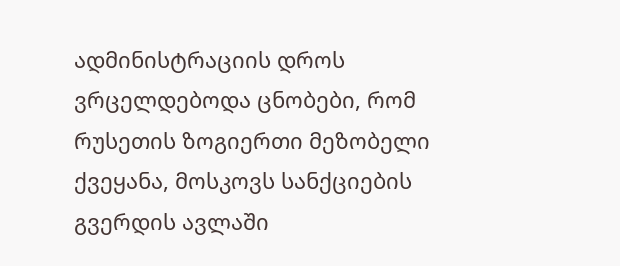ადმინისტრაციის დროს ვრცელდებოდა ცნობები, რომ რუსეთის ზოგიერთი მეზობელი ქვეყანა, მოსკოვს სანქციების გვერდის ავლაში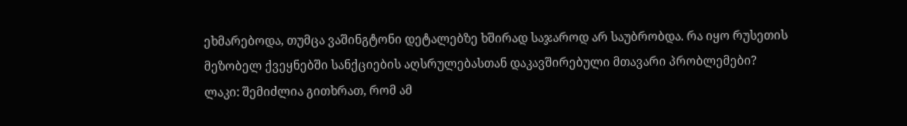ეხმარებოდა, თუმცა ვაშინგტონი დეტალებზე ხშირად საჯაროდ არ საუბრობდა. რა იყო რუსეთის მეზობელ ქვეყნებში სანქციების აღსრულებასთან დაკავშირებული მთავარი პრობლემები?
ლაკი: შემიძლია გითხრათ, რომ ამ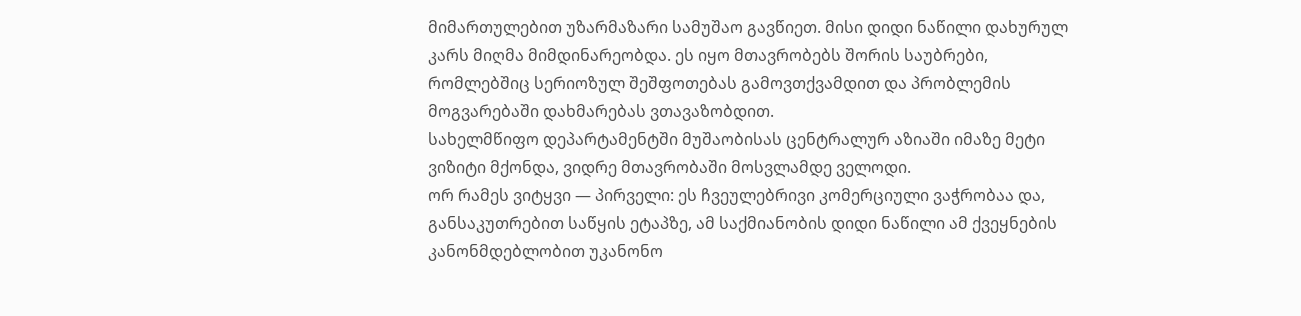მიმართულებით უზარმაზარი სამუშაო გავწიეთ. მისი დიდი ნაწილი დახურულ კარს მიღმა მიმდინარეობდა. ეს იყო მთავრობებს შორის საუბრები, რომლებშიც სერიოზულ შეშფოთებას გამოვთქვამდით და პრობლემის მოგვარებაში დახმარებას ვთავაზობდით.
სახელმწიფო დეპარტამენტში მუშაობისას ცენტრალურ აზიაში იმაზე მეტი ვიზიტი მქონდა, ვიდრე მთავრობაში მოსვლამდე ველოდი.
ორ რამეს ვიტყვი — პირველი: ეს ჩვეულებრივი კომერციული ვაჭრობაა და, განსაკუთრებით საწყის ეტაპზე, ამ საქმიანობის დიდი ნაწილი ამ ქვეყნების კანონმდებლობით უკანონო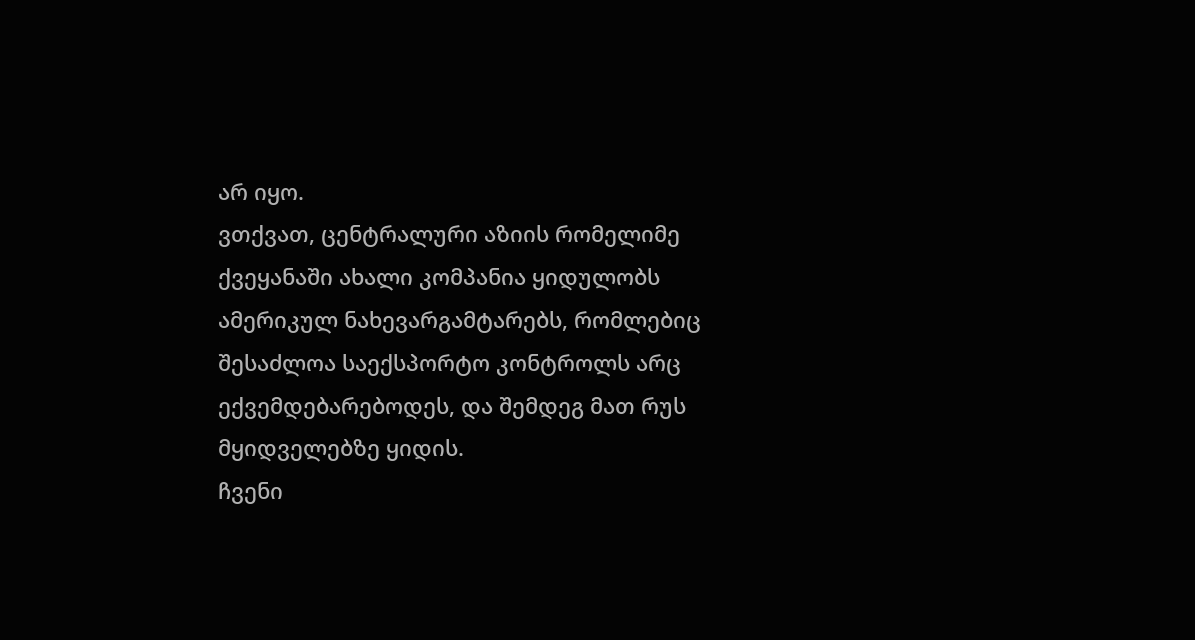არ იყო.
ვთქვათ, ცენტრალური აზიის რომელიმე ქვეყანაში ახალი კომპანია ყიდულობს ამერიკულ ნახევარგამტარებს, რომლებიც შესაძლოა საექსპორტო კონტროლს არც ექვემდებარებოდეს, და შემდეგ მათ რუს მყიდველებზე ყიდის.
ჩვენი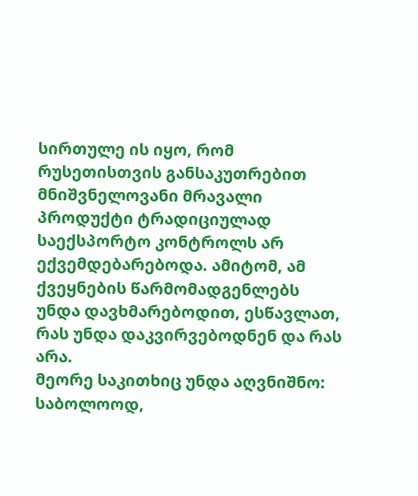სირთულე ის იყო, რომ რუსეთისთვის განსაკუთრებით მნიშვნელოვანი მრავალი პროდუქტი ტრადიციულად საექსპორტო კონტროლს არ ექვემდებარებოდა. ამიტომ, ამ ქვეყნების წარმომადგენლებს უნდა დავხმარებოდით, ესწავლათ, რას უნდა დაკვირვებოდნენ და რას არა.
მეორე საკითხიც უნდა აღვნიშნო: საბოლოოდ,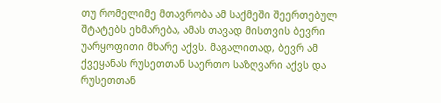თუ რომელიმე მთავრობა ამ საქმეში შეერთებულ შტატებს ეხმარება, ამას თავად მისთვის ბევრი უარყოფითი მხარე აქვს. მაგალითად, ბევრ ამ ქვეყანას რუსეთთან საერთო საზღვარი აქვს და რუსეთთან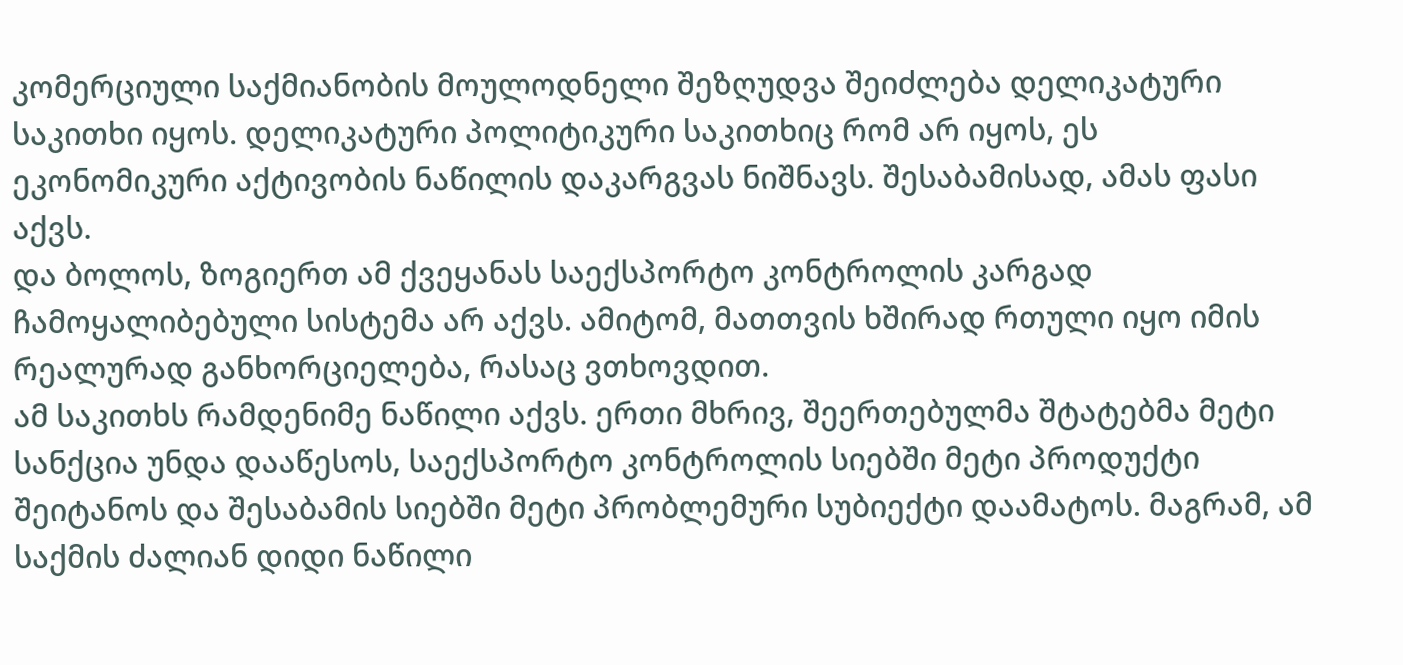კომერციული საქმიანობის მოულოდნელი შეზღუდვა შეიძლება დელიკატური საკითხი იყოს. დელიკატური პოლიტიკური საკითხიც რომ არ იყოს, ეს ეკონომიკური აქტივობის ნაწილის დაკარგვას ნიშნავს. შესაბამისად, ამას ფასი აქვს.
და ბოლოს, ზოგიერთ ამ ქვეყანას საექსპორტო კონტროლის კარგად ჩამოყალიბებული სისტემა არ აქვს. ამიტომ, მათთვის ხშირად რთული იყო იმის რეალურად განხორციელება, რასაც ვთხოვდით.
ამ საკითხს რამდენიმე ნაწილი აქვს. ერთი მხრივ, შეერთებულმა შტატებმა მეტი სანქცია უნდა დააწესოს, საექსპორტო კონტროლის სიებში მეტი პროდუქტი შეიტანოს და შესაბამის სიებში მეტი პრობლემური სუბიექტი დაამატოს. მაგრამ, ამ საქმის ძალიან დიდი ნაწილი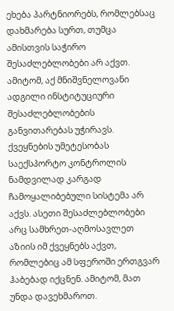ეხება პარტნიორებს, რომლებსაც დახმარება სურთ, თუმცა ამისთვის საჭირო შესაძლებლობები არ აქვთ. ამიტომ, აქ მნიშვნელოვანი ადგილი ინსტიტუციური შესაძლებლობების განვითარებას უჭირავს.
ქვეყნების უმეტესობას საექსპორტო კონტროლის ნამდვილად კარგად ჩამოყალიბებული სისტემა არ აქვს. ასეთი შესაძლებლობები არც სამხრეთ-აღმოსავლეთ აზიის იმ ქვეყნებს აქვთ, რომლებიც ამ სფეროში ერთგვარ ჰაბებად იქცნენ. ამიტომ, მათ უნდა დავეხმაროთ.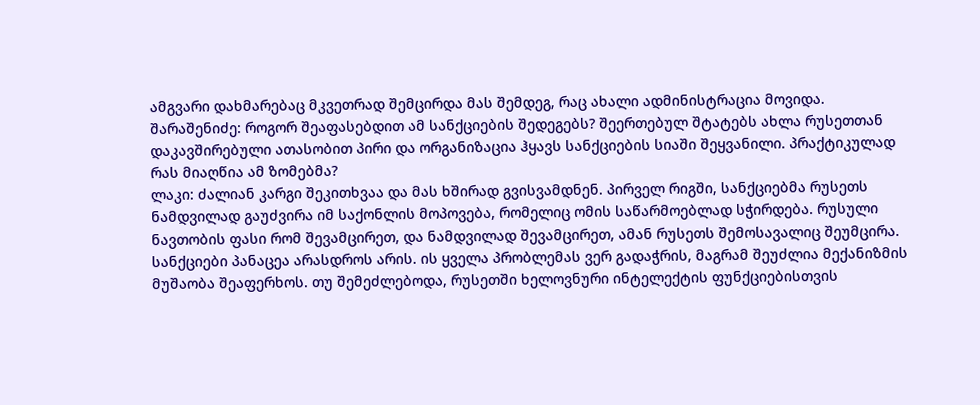ამგვარი დახმარებაც მკვეთრად შემცირდა მას შემდეგ, რაც ახალი ადმინისტრაცია მოვიდა.
შარაშენიძე: როგორ შეაფასებდით ამ სანქციების შედეგებს? შეერთებულ შტატებს ახლა რუსეთთან დაკავშირებული ათასობით პირი და ორგანიზაცია ჰყავს სანქციების სიაში შეყვანილი. პრაქტიკულად რას მიაღწია ამ ზომებმა?
ლაკი: ძალიან კარგი შეკითხვაა და მას ხშირად გვისვამდნენ. პირველ რიგში, სანქციებმა რუსეთს ნამდვილად გაუძვირა იმ საქონლის მოპოვება, რომელიც ომის საწარმოებლად სჭირდება. რუსული ნავთობის ფასი რომ შევამცირეთ, და ნამდვილად შევამცირეთ, ამან რუსეთს შემოსავალიც შეუმცირა.
სანქციები პანაცეა არასდროს არის. ის ყველა პრობლემას ვერ გადაჭრის, მაგრამ შეუძლია მექანიზმის მუშაობა შეაფერხოს. თუ შემეძლებოდა, რუსეთში ხელოვნური ინტელექტის ფუნქციებისთვის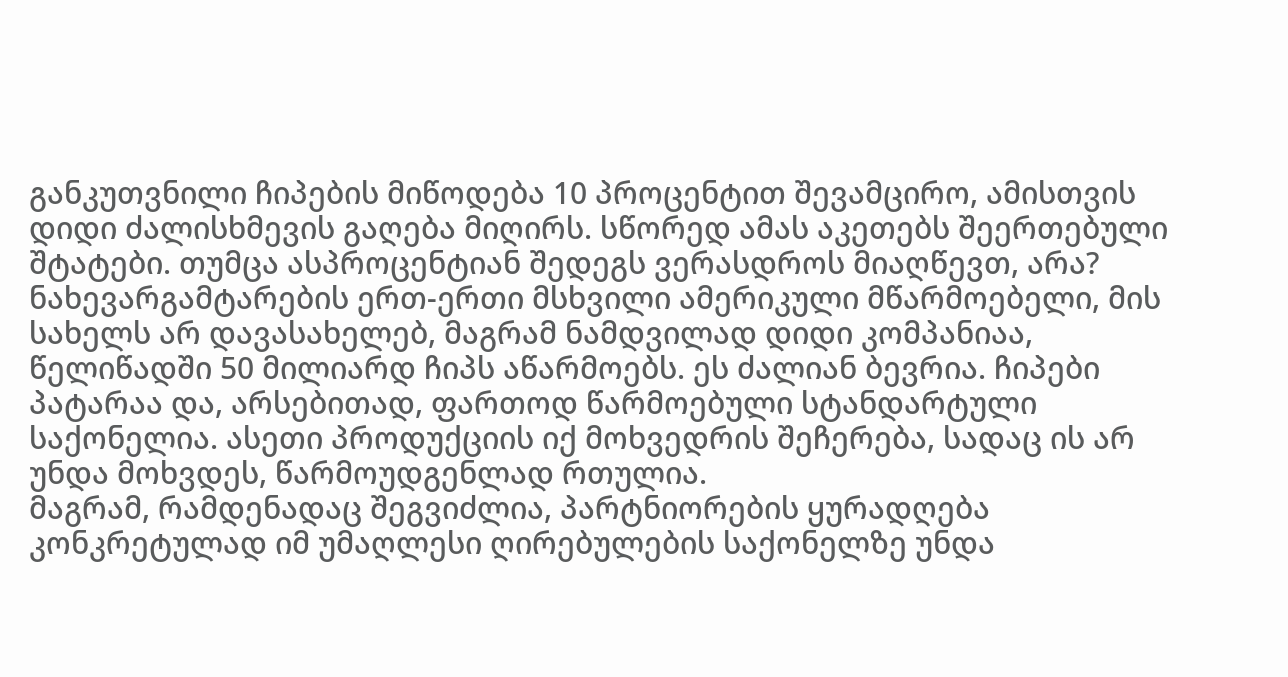განკუთვნილი ჩიპების მიწოდება 10 პროცენტით შევამცირო, ამისთვის დიდი ძალისხმევის გაღება მიღირს. სწორედ ამას აკეთებს შეერთებული შტატები. თუმცა ასპროცენტიან შედეგს ვერასდროს მიაღწევთ, არა?
ნახევარგამტარების ერთ-ერთი მსხვილი ამერიკული მწარმოებელი, მის სახელს არ დავასახელებ, მაგრამ ნამდვილად დიდი კომპანიაა, წელიწადში 50 მილიარდ ჩიპს აწარმოებს. ეს ძალიან ბევრია. ჩიპები პატარაა და, არსებითად, ფართოდ წარმოებული სტანდარტული საქონელია. ასეთი პროდუქციის იქ მოხვედრის შეჩერება, სადაც ის არ უნდა მოხვდეს, წარმოუდგენლად რთულია.
მაგრამ, რამდენადაც შეგვიძლია, პარტნიორების ყურადღება კონკრეტულად იმ უმაღლესი ღირებულების საქონელზე უნდა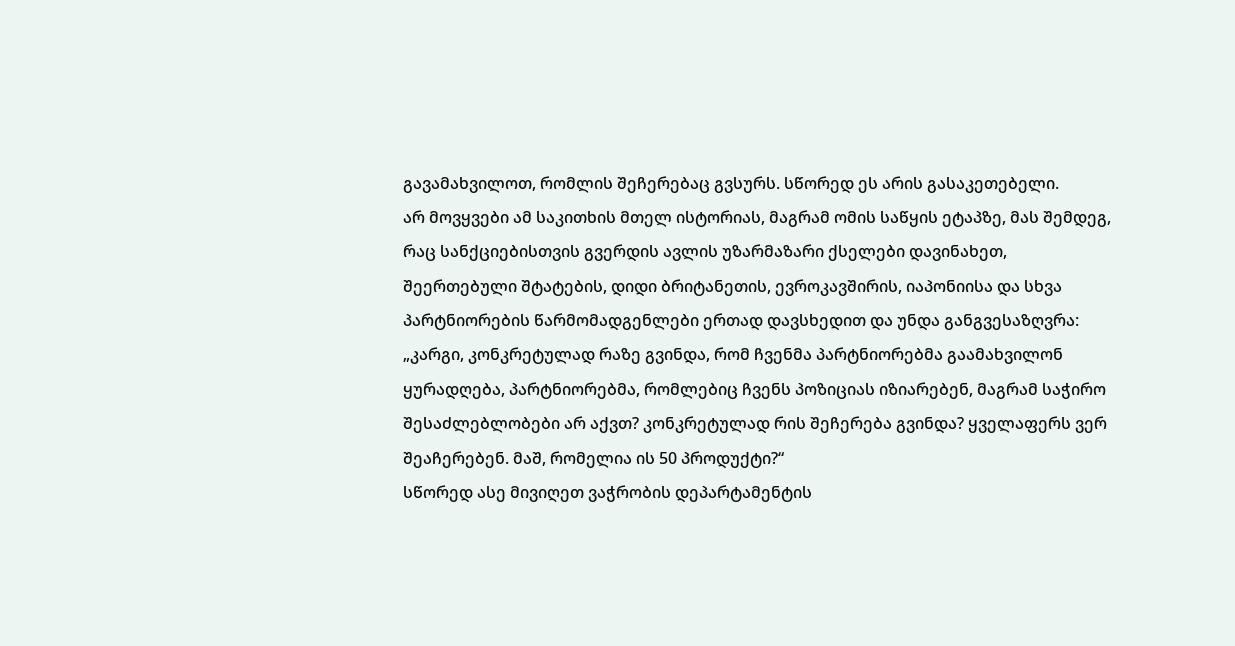გავამახვილოთ, რომლის შეჩერებაც გვსურს. სწორედ ეს არის გასაკეთებელი.
არ მოვყვები ამ საკითხის მთელ ისტორიას, მაგრამ ომის საწყის ეტაპზე, მას შემდეგ, რაც სანქციებისთვის გვერდის ავლის უზარმაზარი ქსელები დავინახეთ, შეერთებული შტატების, დიდი ბრიტანეთის, ევროკავშირის, იაპონიისა და სხვა პარტნიორების წარმომადგენლები ერთად დავსხედით და უნდა განგვესაზღვრა: „კარგი, კონკრეტულად რაზე გვინდა, რომ ჩვენმა პარტნიორებმა გაამახვილონ ყურადღება, პარტნიორებმა, რომლებიც ჩვენს პოზიციას იზიარებენ, მაგრამ საჭირო შესაძლებლობები არ აქვთ? კონკრეტულად რის შეჩერება გვინდა? ყველაფერს ვერ შეაჩერებენ. მაშ, რომელია ის 50 პროდუქტი?“
სწორედ ასე მივიღეთ ვაჭრობის დეპარტამენტის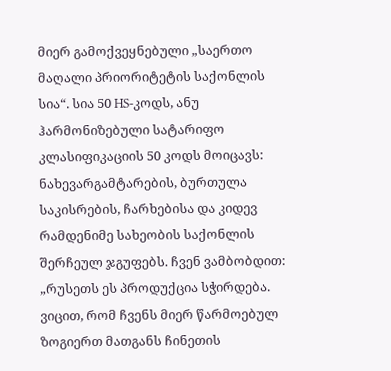მიერ გამოქვეყნებული „საერთო მაღალი პრიორიტეტის საქონლის სია“. სია 50 HS-კოდს, ანუ ჰარმონიზებული სატარიფო კლასიფიკაციის 50 კოდს მოიცავს: ნახევარგამტარების, ბურთულა საკისრების, ჩარხებისა და კიდევ რამდენიმე სახეობის საქონლის შერჩეულ ჯგუფებს. ჩვენ ვამბობდით: „რუსეთს ეს პროდუქცია სჭირდება. ვიცით, რომ ჩვენს მიერ წარმოებულ ზოგიერთ მათგანს ჩინეთის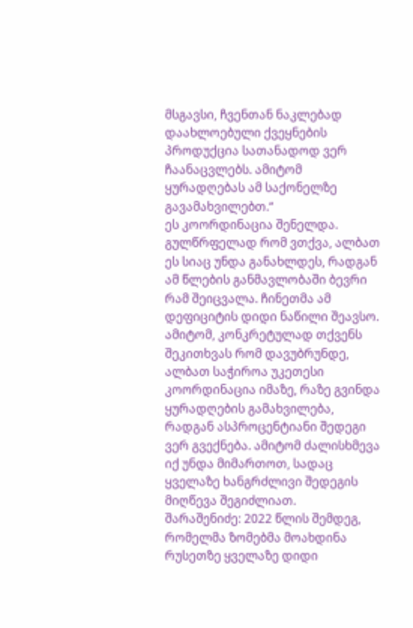მსგავსი, ჩვენთან ნაკლებად დაახლოებული ქვეყნების პროდუქცია სათანადოდ ვერ ჩაანაცვლებს. ამიტომ ყურადღებას ამ საქონელზე გავამახვილებთ.“
ეს კოორდინაცია შენელდა. გულწრფელად რომ ვთქვა, ალბათ ეს სიაც უნდა განახლდეს, რადგან ამ წლების განმავლობაში ბევრი რამ შეიცვალა. ჩინეთმა ამ დეფიციტის დიდი ნაწილი შეავსო.
ამიტომ, კონკრეტულად თქვენს შეკითხვას რომ დავუბრუნდე, ალბათ საჭიროა უკეთესი კოორდინაცია იმაზე, რაზე გვინდა ყურადღების გამახვილება, რადგან ასპროცენტიანი შედეგი ვერ გვექნება. ამიტომ ძალისხმევა იქ უნდა მიმართოთ, სადაც ყველაზე ხანგრძლივი შედეგის მიღწევა შეგიძლიათ.
შარაშენიძე: 2022 წლის შემდეგ, რომელმა ზომებმა მოახდინა რუსეთზე ყველაზე დიდი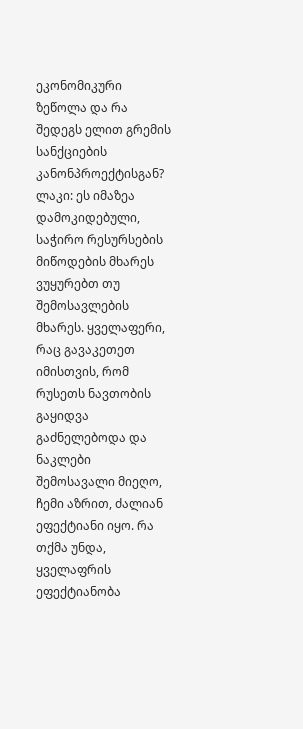ეკონომიკური ზეწოლა და რა შედეგს ელით გრემის სანქციების კანონპროექტისგან?
ლაკი: ეს იმაზეა დამოკიდებული, საჭირო რესურსების მიწოდების მხარეს ვუყურებთ თუ შემოსავლების მხარეს. ყველაფერი, რაც გავაკეთეთ იმისთვის, რომ რუსეთს ნავთობის გაყიდვა გაძნელებოდა და ნაკლები შემოსავალი მიეღო, ჩემი აზრით, ძალიან ეფექტიანი იყო. რა თქმა უნდა, ყველაფრის ეფექტიანობა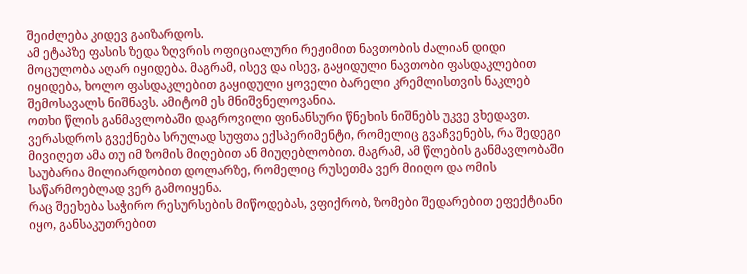შეიძლება კიდევ გაიზარდოს.
ამ ეტაპზე ფასის ზედა ზღვრის ოფიციალური რეჟიმით ნავთობის ძალიან დიდი მოცულობა აღარ იყიდება. მაგრამ, ისევ და ისევ, გაყიდული ნავთობი ფასდაკლებით იყიდება, ხოლო ფასდაკლებით გაყიდული ყოველი ბარელი კრემლისთვის ნაკლებ შემოსავალს ნიშნავს. ამიტომ ეს მნიშვნელოვანია.
ოთხი წლის განმავლობაში დაგროვილი ფინანსური წნეხის ნიშნებს უკვე ვხედავთ.
ვერასდროს გვექნება სრულად სუფთა ექსპერიმენტი, რომელიც გვაჩვენებს, რა შედეგი მივიღეთ ამა თუ იმ ზომის მიღებით ან მიუღებლობით. მაგრამ, ამ წლების განმავლობაში საუბარია მილიარდობით დოლარზე, რომელიც რუსეთმა ვერ მიიღო და ომის საწარმოებლად ვერ გამოიყენა.
რაც შეეხება საჭირო რესურსების მიწოდებას, ვფიქრობ, ზომები შედარებით ეფექტიანი იყო, განსაკუთრებით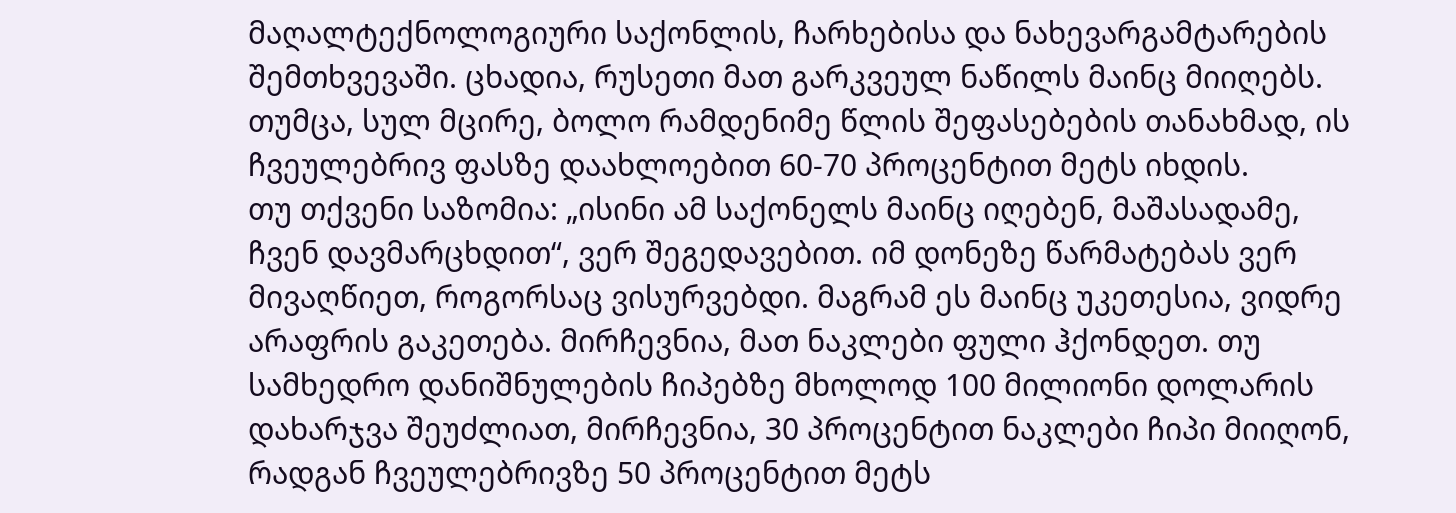მაღალტექნოლოგიური საქონლის, ჩარხებისა და ნახევარგამტარების შემთხვევაში. ცხადია, რუსეთი მათ გარკვეულ ნაწილს მაინც მიიღებს. თუმცა, სულ მცირე, ბოლო რამდენიმე წლის შეფასებების თანახმად, ის ჩვეულებრივ ფასზე დაახლოებით 60-70 პროცენტით მეტს იხდის.
თუ თქვენი საზომია: „ისინი ამ საქონელს მაინც იღებენ, მაშასადამე, ჩვენ დავმარცხდით“, ვერ შეგედავებით. იმ დონეზე წარმატებას ვერ მივაღწიეთ, როგორსაც ვისურვებდი. მაგრამ ეს მაინც უკეთესია, ვიდრე არაფრის გაკეთება. მირჩევნია, მათ ნაკლები ფული ჰქონდეთ. თუ სამხედრო დანიშნულების ჩიპებზე მხოლოდ 100 მილიონი დოლარის დახარჯვა შეუძლიათ, მირჩევნია, 30 პროცენტით ნაკლები ჩიპი მიიღონ, რადგან ჩვეულებრივზე 50 პროცენტით მეტს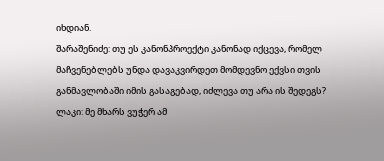იხდიან.
შარაშენიძე: თუ ეს კანონპროექტი კანონად იქცევა, რომელ მაჩვენებლებს უნდა დავაკვირდეთ მომდევნო ექვსი თვის განმავლობაში იმის გასაგებად, იძლევა თუ არა ის შედეგს?
ლაკი: მე მხარს ვუჭერ ამ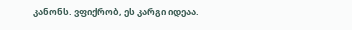კანონს. ვფიქრობ, ეს კარგი იდეაა.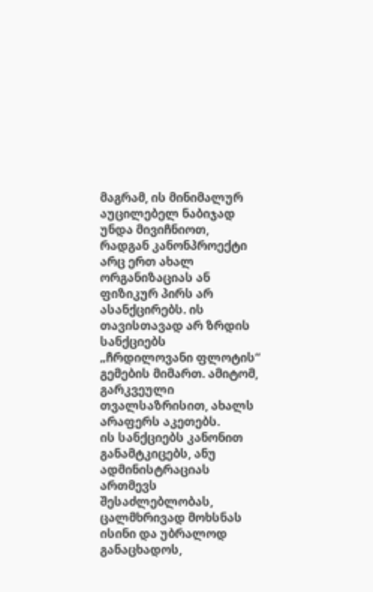მაგრამ, ის მინიმალურ აუცილებელ ნაბიჯად უნდა მივიჩნიოთ, რადგან კანონპროექტი არც ერთ ახალ ორგანიზაციას ან ფიზიკურ პირს არ ასანქცირებს. ის თავისთავად არ ზრდის სანქციებს „ჩრდილოვანი ფლოტის“ გემების მიმართ. ამიტომ, გარკვეული თვალსაზრისით, ახალს არაფერს აკეთებს.
ის სანქციებს კანონით განამტკიცებს, ანუ ადმინისტრაციას ართმევს შესაძლებლობას, ცალმხრივად მოხსნას ისინი და უბრალოდ განაცხადოს,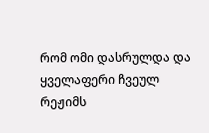რომ ომი დასრულდა და ყველაფერი ჩვეულ რეჟიმს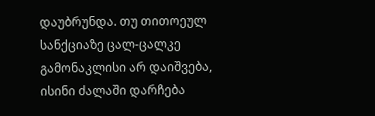დაუბრუნდა. თუ თითოეულ სანქციაზე ცალ-ცალკე გამონაკლისი არ დაიშვება, ისინი ძალაში დარჩება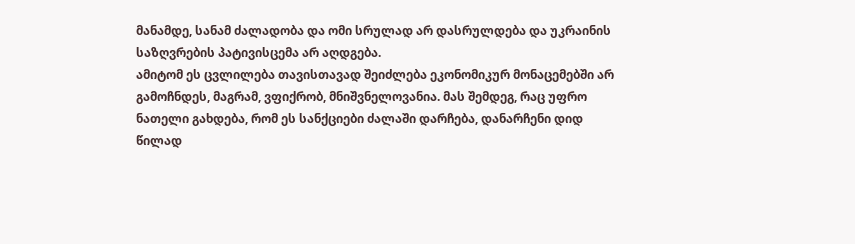მანამდე, სანამ ძალადობა და ომი სრულად არ დასრულდება და უკრაინის საზღვრების პატივისცემა არ აღდგება.
ამიტომ ეს ცვლილება თავისთავად შეიძლება ეკონომიკურ მონაცემებში არ გამოჩნდეს, მაგრამ, ვფიქრობ, მნიშვნელოვანია. მას შემდეგ, რაც უფრო ნათელი გახდება, რომ ეს სანქციები ძალაში დარჩება, დანარჩენი დიდ წილად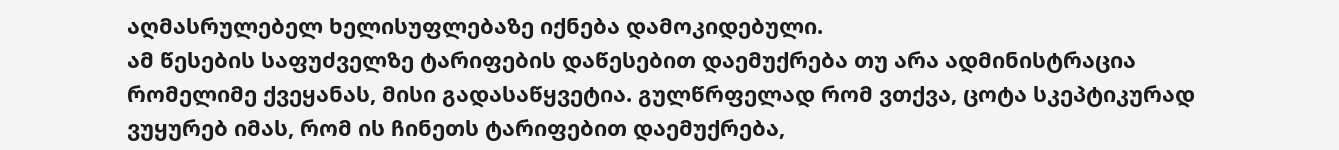აღმასრულებელ ხელისუფლებაზე იქნება დამოკიდებული.
ამ წესების საფუძველზე ტარიფების დაწესებით დაემუქრება თუ არა ადმინისტრაცია რომელიმე ქვეყანას, მისი გადასაწყვეტია. გულწრფელად რომ ვთქვა, ცოტა სკეპტიკურად ვუყურებ იმას, რომ ის ჩინეთს ტარიფებით დაემუქრება,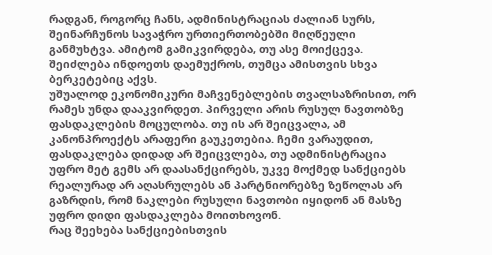რადგან, როგორც ჩანს, ადმინისტრაციას ძალიან სურს, შეინარჩუნოს სავაჭრო ურთიერთობებში მიღწეული განმუხტვა. ამიტომ გამიკვირდება, თუ ასე მოიქცევა. შეიძლება ინდოეთს დაემუქროს, თუმცა ამისთვის სხვა ბერკეტებიც აქვს.
უშუალოდ ეკონომიკური მაჩვენებლების თვალსაზრისით, ორ რამეს უნდა დააკვირდეთ. პირველი არის რუსულ ნავთობზე ფასდაკლების მოცულობა. თუ ის არ შეიცვალა, ამ კანონპროექტს არაფერი გაუკეთებია. ჩემი ვარაუდით, ფასდაკლება დიდად არ შეიცვლება, თუ ადმინისტრაცია უფრო მეტ გემს არ დაასანქცირებს, უკვე მოქმედ სანქციებს რეალურად არ აღასრულებს ან პარტნიორებზე ზეწოლას არ გაზრდის, რომ ნაკლები რუსული ნავთობი იყიდონ ან მასზე უფრო დიდი ფასდაკლება მოითხოვონ.
რაც შეეხება სანქციებისთვის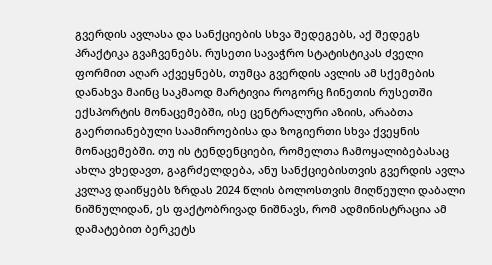გვერდის ავლასა და სანქციების სხვა შედეგებს, აქ შედეგს პრაქტიკა გვაჩვენებს. რუსეთი სავაჭრო სტატისტიკას ძველი ფორმით აღარ აქვეყნებს, თუმცა გვერდის ავლის ამ სქემების დანახვა მაინც საკმაოდ მარტივია როგორც ჩინეთის რუსეთში ექსპორტის მონაცემებში, ისე ცენტრალური აზიის, არაბთა გაერთიანებული საამიროებისა და ზოგიერთი სხვა ქვეყნის მონაცემებში. თუ ის ტენდენციები, რომელთა ჩამოყალიბებასაც ახლა ვხედავთ, გაგრძელდება, ანუ სანქციებისთვის გვერდის ავლა კვლავ დაიწყებს ზრდას 2024 წლის ბოლოსთვის მიღწეული დაბალი ნიშნულიდან, ეს ფაქტობრივად ნიშნავს, რომ ადმინისტრაცია ამ დამატებით ბერკეტს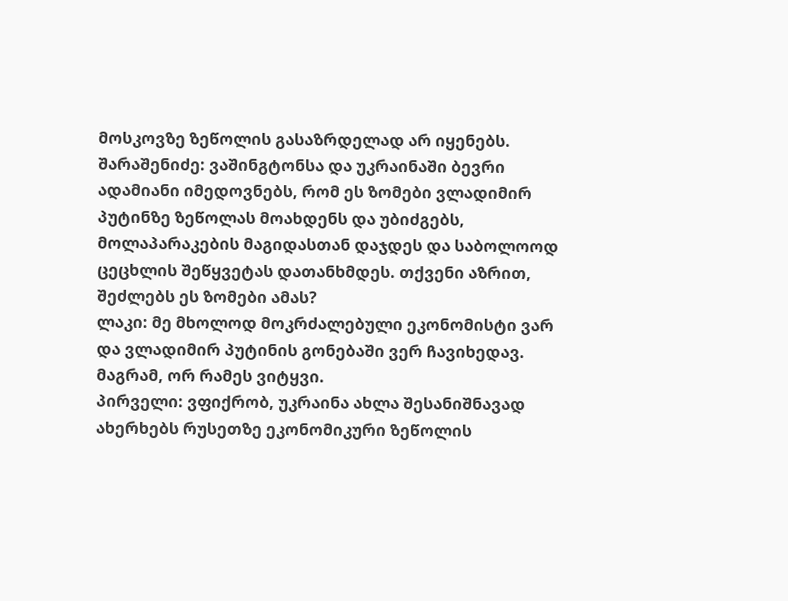მოსკოვზე ზეწოლის გასაზრდელად არ იყენებს.
შარაშენიძე: ვაშინგტონსა და უკრაინაში ბევრი ადამიანი იმედოვნებს, რომ ეს ზომები ვლადიმირ პუტინზე ზეწოლას მოახდენს და უბიძგებს, მოლაპარაკების მაგიდასთან დაჯდეს და საბოლოოდ ცეცხლის შეწყვეტას დათანხმდეს. თქვენი აზრით, შეძლებს ეს ზომები ამას?
ლაკი: მე მხოლოდ მოკრძალებული ეკონომისტი ვარ და ვლადიმირ პუტინის გონებაში ვერ ჩავიხედავ. მაგრამ, ორ რამეს ვიტყვი.
პირველი: ვფიქრობ, უკრაინა ახლა შესანიშნავად ახერხებს რუსეთზე ეკონომიკური ზეწოლის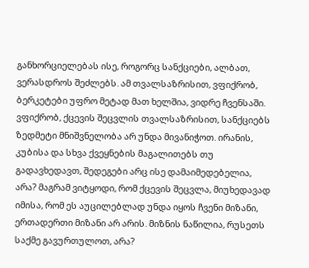განხორციელებას ისე, როგორც სანქციები, ალბათ, ვერასდროს შეძლებს. ამ თვალსაზრისით, ვფიქრობ, ბერკეტები უფრო მეტად მათ ხელშია, ვიდრე ჩვენსაში.
ვფიქრობ, ქცევის შეცვლის თვალსაზრისით, სანქციებს ზედმეტი მნიშვნელობა არ უნდა მივანიჭოთ. ირანის, კუბისა და სხვა ქვეყნების მაგალითებს თუ გადავხედავთ, შედეგები არც ისე დამაიმედებელია, არა? მაგრამ ვიტყოდი, რომ ქცევის შეცვლა, მიუხედავად იმისა, რომ ეს აუცილებლად უნდა იყოს ჩვენი მიზანი, ერთადერთი მიზანი არ არის. მიზნის ნაწილია, რუსეთს საქმე გავურთულოთ, არა?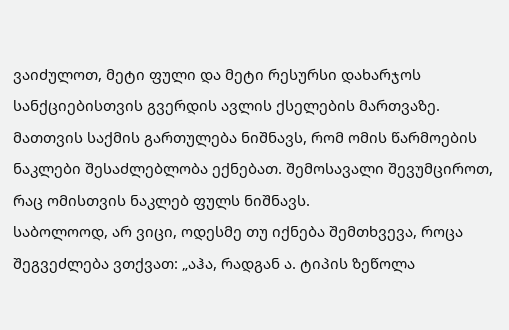ვაიძულოთ, მეტი ფული და მეტი რესურსი დახარჯოს სანქციებისთვის გვერდის ავლის ქსელების მართვაზე. მათთვის საქმის გართულება ნიშნავს, რომ ომის წარმოების ნაკლები შესაძლებლობა ექნებათ. შემოსავალი შევუმციროთ, რაც ომისთვის ნაკლებ ფულს ნიშნავს.
საბოლოოდ, არ ვიცი, ოდესმე თუ იქნება შემთხვევა, როცა შეგვეძლება ვთქვათ: „აჰა, რადგან ა. ტიპის ზეწოლა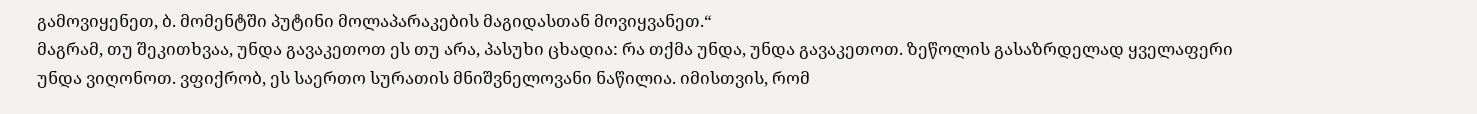გამოვიყენეთ, ბ. მომენტში პუტინი მოლაპარაკების მაგიდასთან მოვიყვანეთ.“
მაგრამ, თუ შეკითხვაა, უნდა გავაკეთოთ ეს თუ არა, პასუხი ცხადია: რა თქმა უნდა, უნდა გავაკეთოთ. ზეწოლის გასაზრდელად ყველაფერი უნდა ვიღონოთ. ვფიქრობ, ეს საერთო სურათის მნიშვნელოვანი ნაწილია. იმისთვის, რომ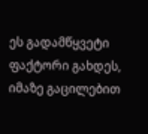ეს გადამწყვეტი ფაქტორი გახდეს, იმაზე გაცილებით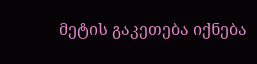მეტის გაკეთება იქნება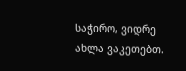საჭირო, ვიდრე ახლა ვაკეთებთ.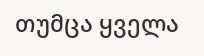თუმცა ყველა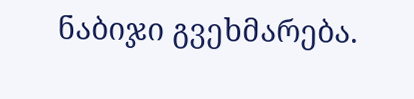ნაბიჯი გვეხმარება.